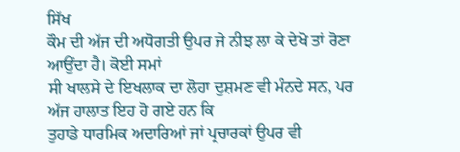ਸਿੱਖ
ਕੌਮ ਦੀ ਅੱਜ ਦੀ ਅਧੋਗਤੀ ਉਪਰ ਜੇ ਨੀਝ ਲਾ ਕੇ ਦੇਖੋ ਤਾਂ ਰੋਣਾ ਆਉਂਦਾ ਹੈ। ਕੋਈ ਸਮਾਂ
ਸੀ ਖਾਲਸੇ ਦੇ ਇਖਲਾਕ ਦਾ ਲੋਹਾ ਦੁਸ਼ਮਣ ਵੀ ਮੰਨਦੇ ਸਨ, ਪਰ ਅੱਜ ਹਾਲਾਤ ਇਹ ਹੋ ਗਏ ਹਨ ਕਿ
ਤੁਹਾਡੇ ਧਾਰਮਿਕ ਅਦਾਰਿਆਂ ਜਾਂ ਪ੍ਰਚਾਰਕਾਂ ਉਪਰ ਵੀ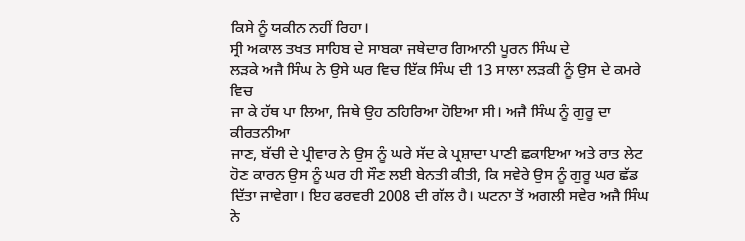ਕਿਸੇ ਨੂੰ ਯਕੀਨ ਨਹੀਂ ਰਿਹਾ।
ਸ੍ਰੀ ਅਕਾਲ ਤਖਤ ਸਾਹਿਬ ਦੇ ਸਾਬਕਾ ਜਥੇਦਾਰ ਗਿਆਨੀ ਪੂਰਨ ਸਿੰਘ ਦੇ
ਲੜਕੇ ਅਜੈ ਸਿੰਘ ਨੇ ਉਸੇ ਘਰ ਵਿਚ ਇੱਕ ਸਿੰਘ ਦੀ 13 ਸਾਲਾ ਲੜਕੀ ਨੂੰ ਉਸ ਦੇ ਕਮਰੇ ਵਿਚ
ਜਾ ਕੇ ਹੱਥ ਪਾ ਲਿਆ, ਜਿਥੇ ਉਹ ਠਹਿਰਿਆ ਹੋਇਆ ਸੀ। ਅਜੈ ਸਿੰਘ ਨੂੰ ਗੁਰੂ ਦਾ ਕੀਰਤਨੀਆ
ਜਾਣ, ਬੱਚੀ ਦੇ ਪ੍ਰੀਵਾਰ ਨੇ ਉਸ ਨੂੰ ਘਰੇ ਸੱਦ ਕੇ ਪ੍ਰਸ਼ਾਦਾ ਪਾਣੀ ਛਕਾਇਆ ਅਤੇ ਰਾਤ ਲੇਟ
ਹੋਣ ਕਾਰਨ ਉਸ ਨੂੰ ਘਰ ਹੀ ਸੌਣ ਲਈ ਬੇਨਤੀ ਕੀਤੀ, ਕਿ ਸਵੇਰੇ ਉਸ ਨੂੰ ਗੁਰੂ ਘਰ ਛੱਡ
ਦਿੱਤਾ ਜਾਵੇਗਾ। ਇਹ ਫਰਵਰੀ 2008 ਦੀ ਗੱਲ ਹੈ। ਘਟਨਾ ਤੋਂ ਅਗਲੀ ਸਵੇਰ ਅਜੈ ਸਿੰਘ ਨੇ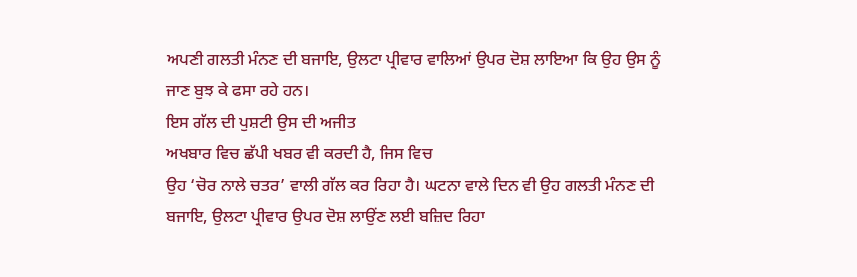ਅਪਣੀ ਗਲਤੀ ਮੰਨਣ ਦੀ ਬਜਾਇ, ਉਲਟਾ ਪ੍ਰੀਵਾਰ ਵਾਲਿਆਂ ਉਪਰ ਦੋਸ਼ ਲਾਇਆ ਕਿ ਉਹ ਉਸ ਨੂੰ
ਜਾਣ ਬੁਝ ਕੇ ਫਸਾ ਰਹੇ ਹਨ।
ਇਸ ਗੱਲ ਦੀ ਪੁਸ਼ਟੀ ਉਸ ਦੀ ਅਜੀਤ
ਅਖਬਾਰ ਵਿਚ ਛੱਪੀ ਖਬਰ ਵੀ ਕਰਦੀ ਹੈ, ਜਿਸ ਵਿਚ
ਉਹ ‘ਚੋਰ ਨਾਲੇ ਚਤਰ’ ਵਾਲੀ ਗੱਲ ਕਰ ਰਿਹਾ ਹੈ। ਘਟਨਾ ਵਾਲੇ ਦਿਨ ਵੀ ਉਹ ਗਲਤੀ ਮੰਨਣ ਦੀ
ਬਜਾਇ, ਉਲਟਾ ਪ੍ਰੀਵਾਰ ਉਪਰ ਦੋਸ਼ ਲਾਉਂਣ ਲਈ ਬਜ਼ਿਦ ਰਿਹਾ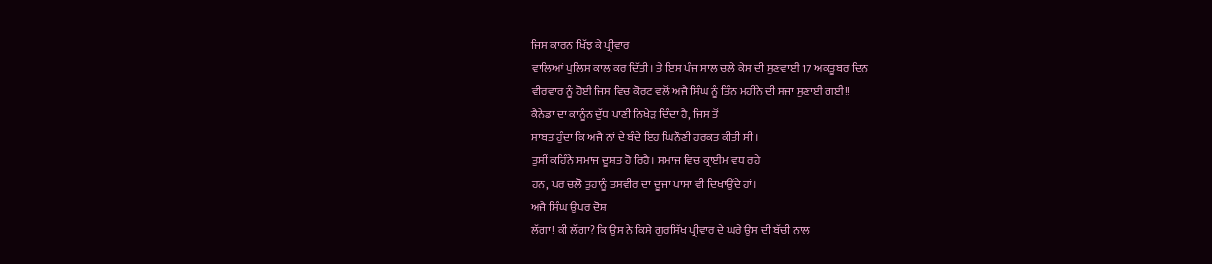ਜਿਸ ਕਾਰਨ ਖਿੱਝ ਕੇ ਪ੍ਰੀਵਾਰ
ਵਾਲਿਆਂ ਪੁਲਿਸ ਕਾਲ ਕਰ ਦਿੱਤੀ। ਤੇ ਇਸ ਪੰਜ ਸਾਲ ਚਲੇ ਕੇਸ ਦੀ ਸੁਣਵਾਈ 17 ਅਕਤੂਬਰ ਦਿਨ
ਵੀਰਵਾਰ ਨੂੰ ਹੋਈ ਜਿਸ ਵਿਚ ਕੋਰਟ ਵਲੋਂ ਅਜੈ ਸਿੰਘ ਨੂੰ ਤਿੰਨ ਮਹੀਨੇ ਦੀ ਸਜਾ ਸੁਣਾਈ ਗਈ!!
ਕੈਨੇਡਾ ਦਾ ਕਾਨੂੰਨ ਦੁੱਧ ਪਾਣੀ ਨਿਖੇੜ ਦਿੰਦਾ ਹੈ, ਜਿਸ ਤੋਂ
ਸਾਬਤ ਹੁੰਦਾ ਕਿ ਅਜੈ ਨਾਂ ਦੇ ਬੰਦੇ ਇਹ ਘਿਨੌਣੀ ਹਰਕਤ ਕੀਤੀ ਸੀ।
ਤੁਸੀਂ ਕਹਿੰਨੇ ਸਮਾਜ ਦੂਸ਼ਤ ਹੋ ਰਿਹੈ। ਸਮਾਜ ਵਿਚ ਕ੍ਰਾਈਮ ਵਧ ਰਹੇ
ਹਨ, ਪਰ ਚਲੋ ਤੁਹਾਨੂੰ ਤਸਵੀਰ ਦਾ ਦੂਜਾ ਪਾਸਾ ਵੀ ਦਿਖਾਉਂਦੇ ਹਾਂ।
ਅਜੈ ਸਿੰਘ ਉਪਰ ਦੋਸ਼
ਲੱਗਾ! ਕੀ ਲੱਗਾ? ਕਿ ਉਸ ਨੇ ਕਿਸੇ ਗੁਰਸਿੱਖ ਪ੍ਰੀਵਾਰ ਦੇ ਘਰੇ ਉਸ ਦੀ ਬੱਚੀ ਨਾਲ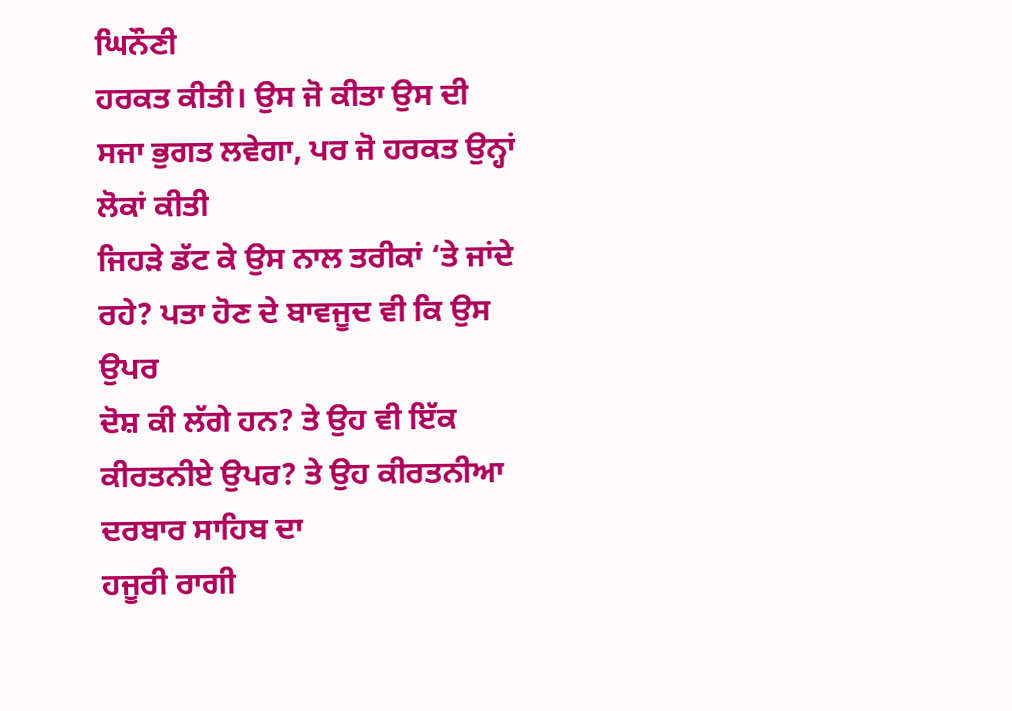ਘਿਨੌਣੀ
ਹਰਕਤ ਕੀਤੀ। ਉਸ ਜੋ ਕੀਤਾ ਉਸ ਦੀ ਸਜਾ ਭੁਗਤ ਲਵੇਗਾ, ਪਰ ਜੋ ਹਰਕਤ ਉਨ੍ਹਾਂ ਲੋਕਾਂ ਕੀਤੀ
ਜਿਹੜੇ ਡੱਟ ਕੇ ਉਸ ਨਾਲ ਤਰੀਕਾਂ ‘ਤੇ ਜਾਂਦੇ ਰਹੇ? ਪਤਾ ਹੋਣ ਦੇ ਬਾਵਜੂਦ ਵੀ ਕਿ ਉਸ ਉਪਰ
ਦੋਸ਼ ਕੀ ਲੱਗੇ ਹਨ? ਤੇ ਉਹ ਵੀ ਇੱਕ ਕੀਰਤਨੀਏ ਉਪਰ? ਤੇ ਉਹ ਕੀਰਤਨੀਆ ਦਰਬਾਰ ਸਾਹਿਬ ਦਾ
ਹਜੂਰੀ ਰਾਗੀ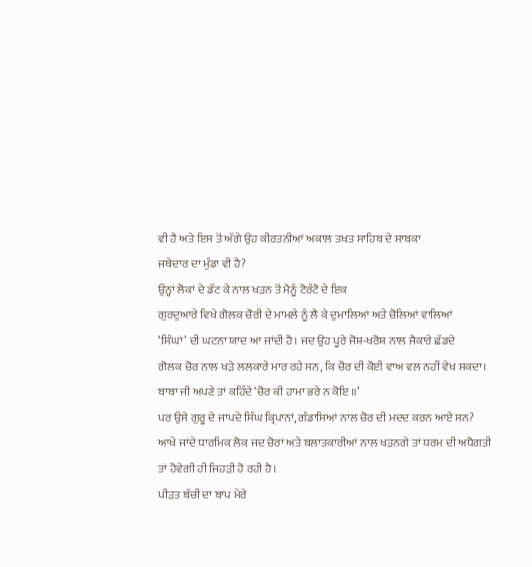ਵੀ ਹੈ ਅਤੇ ਇਸ ਤੋਂ ਅੱਗੇ ਉਹ ਕੀਰਤਨੀਆਂ ਅਕਾਲ ਤਖਤ ਸਾਹਿਬ ਦੇ ਸਾਬਕਾ
ਜਥੇਦਾਰ ਦਾ ਮੁੰਡਾ ਵੀ ਹੈ?
ਉਨ੍ਹਾਂ ਲੋਕਾਂ ਦੇ ਡੱਟ ਕੇ ਨਾਲ ਖੜਨ ਤੋਂ ਮੈਨੂੰ ਟੋਰੰਟੋ ਦੇ ਇਕ
ਗੁਰਦੁਆਰੇ ਵਿਖੇ ਗੋਲਕ ਚੋਰੀ ਦੇ ਮਾਮਲੇ ਨੂੰ ਲੈ ਕੇ ਦੁਮਾਲਿਆਂ ਅਤੇ ਚੋਲਿਆਂ ਵਾਲਿਆਂ
‘ਸਿੰਘਾਂ’ ਦੀ ਘਟਨਾ ਯਾਦ ਆ ਜਾਂਦੀ ਹੈ। ਜਦ ਉਹ ਪੂਰੇ ਜੋਸ਼-ਖਰੋਸ਼ ਨਾਲ ਜੈਕਾਰੇ ਛੱਡਦੇ
ਗੋਲਕ ਚੋਰ ਨਾਲ ਖੜੇ ਲਲਕਾਰੇ ਮਾਰ ਰਹੇ ਸਨ, ਕਿ ਚੋਰ ਦੀ ਕੋਈ ਵਾਅ ਵਲ ਨਹੀਂ ਵੇਖ ਸਕਦਾ।
ਬਾਬਾ ਜੀ ਅਪਣੇ ਤਾਂ ਕਹਿੰਦੇ ‘ਚੋਰ ਕੀ ਹਾਮਾ ਭਰੇ ਨ ਕੋਇ ॥’
ਪਰ ਉਸੇ ਗੁਰੂ ਦੇ ਜਾਪਦੇ ਸਿੰਘ ਕ੍ਰਿਪਾਨਾਂ, ਗੰਡਾਸਿਆਂ ਨਾਲ ਚੋਰ ਦੀ ਮਦਦ ਕਰਨ ਆਏ ਸਨ?
ਆਖੇ ਜਾਂਦੇ ਧਾਰਮਿਕ ਲੋਕ ਜਦ ਚੋਰਾਂ ਅਤੇ ਬਲਾਤਕਾਰੀਆਂ ਨਾਲ ਖੜਨਗੇ ਤਾਂ ਧਰਮ ਦੀ ਅਧੋਗਤੀ
ਤਾਂ ਹੋਵੇਗੀ ਹੀ ਜਿਹੜੀ ਹੋ ਰਹੀ ਹੈ।
ਪੀੜਤ ਬੱਚੀ ਦਾ ਬਾਪ ਮੇਰੇ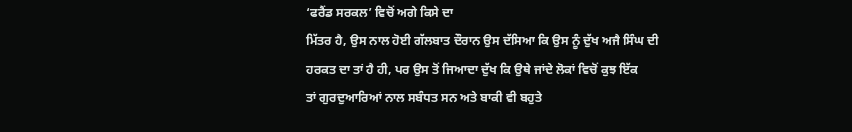‘ਫਰੈਂਡ ਸਰਕਲ’ ਵਿਚੋਂ ਅਗੇ ਕਿਸੇ ਦਾ
ਮਿੱਤਰ ਹੈ, ਉਸ ਨਾਲ ਹੋਈ ਗੱਲਬਾਤ ਦੌਰਾਨ ਉਸ ਦੱਸਿਆ ਕਿ ਉਸ ਨੂੰ ਦੁੱਖ ਅਜੈ ਸਿੰਘ ਦੀ
ਹਰਕਤ ਦਾ ਤਾਂ ਹੈ ਹੀ, ਪਰ ਉਸ ਤੋਂ ਜਿਆਦਾ ਦੁੱਖ ਕਿ ਉਥੇ ਜਾਂਦੇ ਲੋਕਾਂ ਵਿਚੋਂ ਕੁਝ ਇੱਕ
ਤਾਂ ਗੁਰਦੁਆਰਿਆਂ ਨਾਲ ਸਬੰਧਤ ਸਨ ਅਤੇ ਬਾਕੀ ਵੀ ਬਹੁਤੇ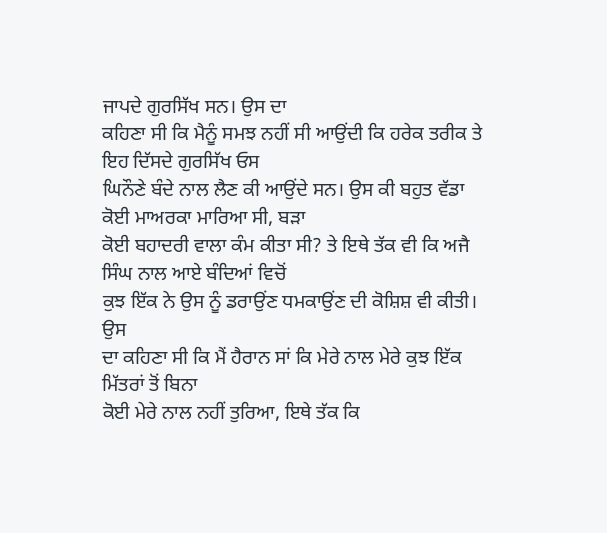ਜਾਪਦੇ ਗੁਰਸਿੱਖ ਸਨ। ਉਸ ਦਾ
ਕਹਿਣਾ ਸੀ ਕਿ ਮੈਨੂੰ ਸਮਝ ਨਹੀਂ ਸੀ ਆਉਂਦੀ ਕਿ ਹਰੇਕ ਤਰੀਕ ਤੇ ਇਹ ਦਿੱਸਦੇ ਗੁਰਸਿੱਖ ਓਸ
ਘਿਨੌਣੇ ਬੰਦੇ ਨਾਲ ਲੈਣ ਕੀ ਆਉਂਦੇ ਸਨ। ਉਸ ਕੀ ਬਹੁਤ ਵੱਡਾ ਕੋਈ ਮਾਅਰਕਾ ਮਾਰਿਆ ਸੀ, ਬੜਾ
ਕੋਈ ਬਹਾਦਰੀ ਵਾਲਾ ਕੰਮ ਕੀਤਾ ਸੀ? ਤੇ ਇਥੇ ਤੱਕ ਵੀ ਕਿ ਅਜੈ ਸਿੰਘ ਨਾਲ ਆਏ ਬੰਦਿਆਂ ਵਿਚੋਂ
ਕੁਝ ਇੱਕ ਨੇ ਉਸ ਨੂੰ ਡਰਾਉਂਣ ਧਮਕਾਉਂਣ ਦੀ ਕੋਸ਼ਿਸ਼ ਵੀ ਕੀਤੀ।
ਉਸ
ਦਾ ਕਹਿਣਾ ਸੀ ਕਿ ਮੈਂ ਹੈਰਾਨ ਸਾਂ ਕਿ ਮੇਰੇ ਨਾਲ ਮੇਰੇ ਕੁਝ ਇੱਕ ਮਿੱਤਰਾਂ ਤੋਂ ਬਿਨਾ
ਕੋਈ ਮੇਰੇ ਨਾਲ ਨਹੀਂ ਤੁਰਿਆ, ਇਥੇ ਤੱਕ ਕਿ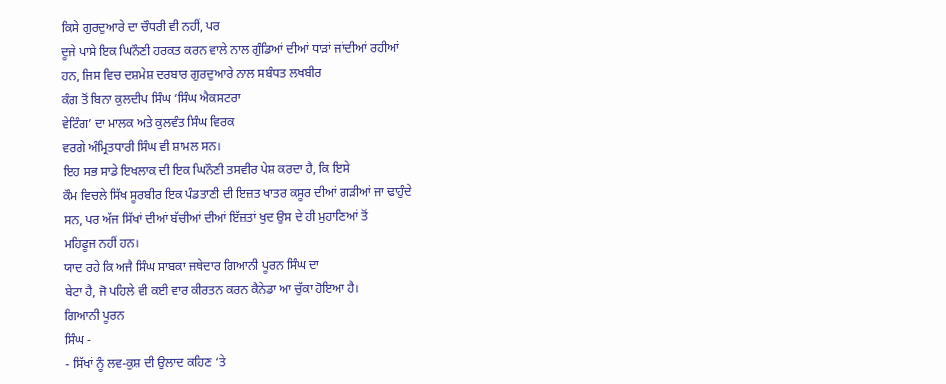ਕਿਸੇ ਗੁਰਦੁਆਰੇ ਦਾ ਚੌਧਰੀ ਵੀ ਨਹੀਂ, ਪਰ
ਦੂਜੇ ਪਾਸੇ ਇਕ ਘਿਨੌਣੀ ਹਰਕਤ ਕਰਨ ਵਾਲੇ ਨਾਲ ਗੁੰਡਿਆਂ ਦੀਆਂ ਧਾੜਾਂ ਜਾਂਦੀਆਂ ਰਹੀਆਂ
ਹਨ, ਜਿਸ ਵਿਚ ਦਸ਼ਮੇਸ਼ ਦਰਬਾਰ ਗੁਰਦੁਆਰੇ ਨਾਲ ਸਬੰਧਤ ਲਖਬੀਰ
ਕੰਗ ਤੋਂ ਬਿਨਾ ਕੁਲਦੀਪ ਸਿੰਘ ‘ਸਿੰਘ ਐਕਸਟਰਾ
ਵੇਟਿੰਗ’ ਦਾ ਮਾਲਕ ਅਤੇ ਕੁਲਵੰਤ ਸਿੰਘ ਵਿਰਕ
ਵਰਗੇ ਅੰਮ੍ਰਿਤਧਾਰੀ ਸਿੰਘ ਵੀ ਸ਼ਾਮਲ ਸਨ।
ਇਹ ਸਭ ਸਾਡੇ ਇਖਲਾਕ ਦੀ ਇਕ ਘਿਨੌਣੀ ਤਸਵੀਰ ਪੇਸ਼ ਕਰਦਾ ਹੈ, ਕਿ ਇਸੇ
ਕੌਮ ਵਿਚਲੇ ਸਿੱਖ ਸੂਰਬੀਰ ਇਕ ਪੰਡਤਾਣੀ ਦੀ ਇਜ਼ਤ ਖਾਤਰ ਕਸੂਰ ਦੀਆਂ ਗੜੀਆਂ ਜਾ ਢਾਹੁੰਦੇ
ਸਨ, ਪਰ ਅੱਜ ਸਿੱਖਾਂ ਦੀਆਂ ਬੱਚੀਆਂ ਦੀਆਂ ਇੱਜ਼ਤਾਂ ਖੁਦ ਉਸ ਦੇ ਹੀ ਮੁਹਾਣਿਆਂ ਤੋਂ
ਮਹਿਫੂਜ ਨਹੀਂ ਹਨ।
ਯਾਦ ਰਹੇ ਕਿ ਅਜੈ ਸਿੰਘ ਸਾਬਕਾ ਜਥੇਦਾਰ ਗਿਆਨੀ ਪੂਰਨ ਸਿੰਘ ਦਾ
ਬੇਟਾ ਹੈ, ਜੋ ਪਹਿਲੇ ਵੀ ਕਈ ਵਾਰ ਕੀਰਤਨ ਕਰਨ ਕੈਨੇਡਾ ਆ ਚੁੱਕਾ ਹੋਇਆ ਹੈ।
ਗਿਆਨੀ ਪੂਰਨ
ਸਿੰਘ -
- ਸਿੱਖਾਂ ਨੂੰ ਲਵ-ਕੁਸ਼ ਦੀ ਉਲਾਦ ਕਹਿਣ ‘ਤੇ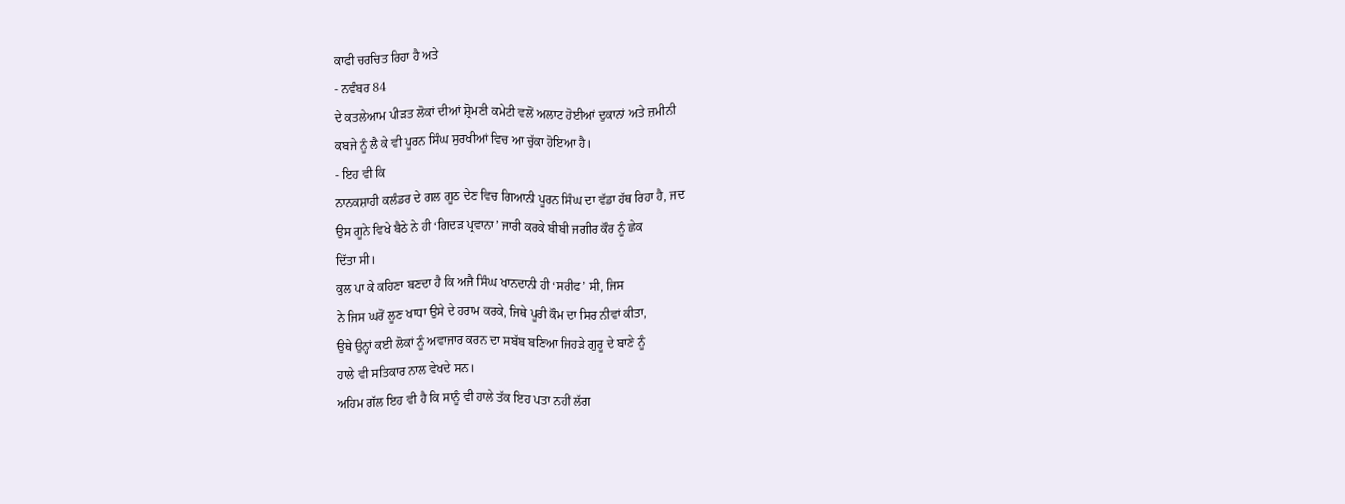ਕਾਫੀ ਚਰਚਿਤ ਰਿਹਾ ਹੈ ਅਤੇ
- ਨਵੰਬਰ 84
ਦੇ ਕਤਲੇਆਮ ਪੀੜਤ ਲੋਕਾਂ ਦੀਆਂ ਸ਼੍ਰੋਮਣੀ ਕਮੇਟੀ ਵਲੋਂ ਅਲਾਟ ਹੋਈਆਂ ਦੁਕਾਨਾਂ ਅਤੇ ਜ਼ਮੀਨੀ
ਕਬਜੇ ਨੂੰ ਲੈ ਕੇ ਵੀ ਪੂਰਨ ਸਿੰਘ ਸੁਰਖੀਆਂ ਵਿਚ ਆ ਚੁੱਕਾ ਹੋਇਆ ਹੈ।
- ਇਹ ਵੀ ਕਿ
ਨਾਨਕਸ਼ਾਹੀ ਕਲੰਡਰ ਦੇ ਗਲ ਗੂਠ ਦੇਣ ਵਿਚ ਗਿਆਨੀ ਪੂਰਨ ਸਿੰਘ ਦਾ ਵੱਡਾ ਹੱਥ ਰਿਹਾ ਹੈ, ਜਦ
ਉਸ ਗੂਨੇ ਵਿਖੇ ਬੈਠੇ ਨੇ ਹੀ ‘ਗਿਦੜ ਪ੍ਰਵਾਨਾ’ ਜਾਰੀ ਕਰਕੇ ਬੀਬੀ ਜਗੀਰ ਕੌਰ ਨੂੰ ਛੇਕ
ਦਿੱਤਾ ਸੀ।
ਕੁਲ ਪਾ ਕੇ ਕਹਿਣਾ ਬਣਦਾ ਹੈ ਕਿ ਅਜੈ ਸਿੰਘ ਖਾਨਦਾਨੀ ਹੀ ‘ਸਰੀਫ’ ਸੀ, ਜਿਸ
ਨੇ ਜਿਸ ਘਰੋਂ ਲੂਣ ਖਾਧਾ ਉਸੇ ਦੇ ਹਰਾਮ ਕਰਕੇ, ਜਿਥੇ ਪੂਰੀ ਕੌਮ ਦਾ ਸਿਰ ਨੀਵਾਂ ਕੀਤਾ,
ਉਥੇ ਉਨ੍ਹਾਂ ਕਈ ਲੋਕਾਂ ਨੂੰ ਅਵਾਜਾਰ ਕਰਨ ਦਾ ਸਬੱਬ ਬਣਿਆ ਜਿਹੜੇ ਗੁਰੂ ਦੇ ਬਾਣੇ ਨੂੰ
ਹਾਲੇ ਵੀ ਸਤਿਕਾਰ ਨਾਲ ਵੇਖਦੇ ਸਨ।
ਅਹਿਮ ਗੱਲ ਇਹ ਵੀ ਹੈ ਕਿ ਸਾਨੂੰ ਵੀ ਹਾਲੇ ਤੱਕ ਇਹ ਪਤਾ ਨਹੀਂ ਲੱਗ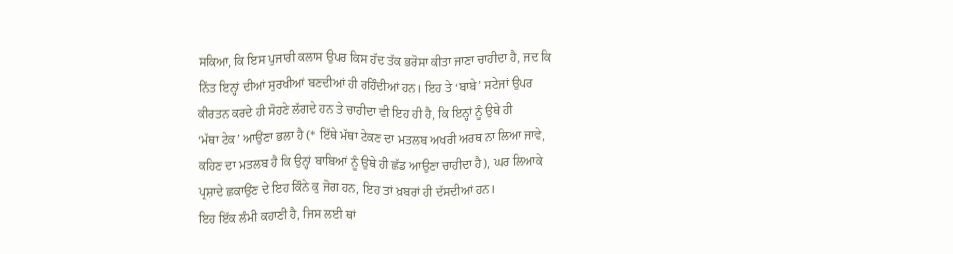ਸਕਿਆ, ਕਿ ਇਸ ਪੁਜਾਰੀ ਕਲਾਸ ਉਪਰ ਕਿਸ ਹੱਦ ਤੱਕ ਭਰੋਸਾ ਕੀਤਾ ਜਾਣਾ ਚਾਹੀਦਾ ਹੈ, ਜਦ ਕਿ
ਨਿੱਤ ਇਨ੍ਹਾਂ ਦੀਆਂ ਸੁਰਖੀਆਂ ਬਣਦੀਆਂ ਹੀ ਰਹਿੰਦੀਆਂ ਹਨ। ਇਹ ਤੇ ‘ਬਾਬੇ’ ਸਟੇਜਾਂ ਉਪਰ
ਕੀਰਤਨ ਕਰਦੇ ਹੀ ਸੋਹਣੇ ਲੱਗਦੇ ਹਨ ਤੇ ਚਾਹੀਦਾ ਵੀ ਇਹ ਹੀ ਹੈ, ਕਿ ਇਨ੍ਹਾਂ ਨੂੰ ਉਥੇ ਹੀ
‘ਮੱਥਾ ਟੇਕ’ ਆਉਂਣਾ ਭਲਾ ਹੈ (* ਇੱਥੇ ਮੱਥਾ ਟੇਕਣ ਦਾ ਮਤਲਬ ਅਖਰੀ ਅਰਥ ਨਾ ਲਿਆ ਜਾਵੇ,
ਕਹਿਣ ਦਾ ਮਤਲਬ ਹੈ ਕਿ ਉਨ੍ਹਾਂ ਬਾਬਿਆਂ ਨੂੰ ਉਥੇ ਹੀ ਛੱਡ ਆਉਣਾ ਚਾਹੀਦਾ ਹੈ), ਘਰ ਲਿਆਕੇ
ਪ੍ਰਸ਼ਾਦੇ ਛਕਾਉਂਣ ਦੇ ਇਹ ਕਿੰਨੇ ਕੁ ਜੋਗ ਹਨ, ਇਹ ਤਾਂ ਖ਼ਬਰਾਂ ਹੀ ਦੱਸਦੀਆਂ ਹਨ।
ਇਹ ਇੱਕ ਲੰਮੀ ਕਹਾਣੀ ਹੈ, ਜਿਸ ਲਈ ਥਾਂ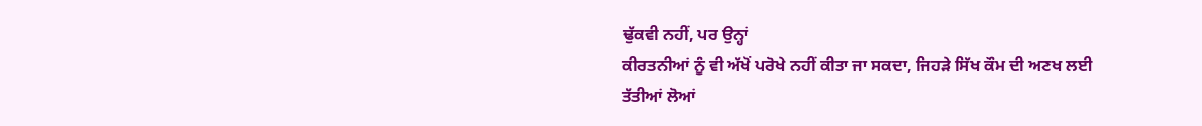ਢੁੱਕਵੀ ਨਹੀਂ, ਪਰ ਉਨ੍ਹਾਂ
ਕੀਰਤਨੀਆਂ ਨੂੰ ਵੀ ਅੱਖੋਂ ਪਰੋਖੇ ਨਹੀਂ ਕੀਤਾ ਜਾ ਸਕਦਾ, ਜਿਹੜੇ ਸਿੱਖ ਕੌਮ ਦੀ ਅਣਖ ਲਈ
ਤੱਤੀਆਂ ਲੋਆਂ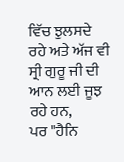ਵਿੱਚ ਝੁਲਸਦੇ ਰਹੇ ਅਤੇ ਅੱਜ ਵੀ ਸ੍ਰੀ ਗੁਰੂ ਜੀ ਦੀ ਆਨ ਲਈ ਜੂਝ ਰਹੇ ਹਨ,
ਪਰ "ਹੈਨਿ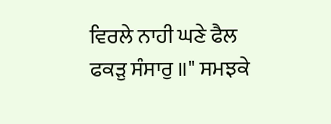ਵਿਰਲੇ ਨਾਹੀ ਘਣੇ ਫੈਲ ਫਕੜੁ ਸੰਸਾਰੁ ॥" ਸਮਝਕੇ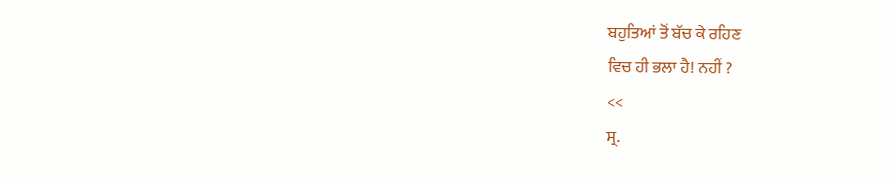ਬਹੁਤਿਆਂ ਤੋਂ ਬੱਚ ਕੇ ਰਹਿਣ
ਵਿਚ ਹੀ ਭਲਾ ਹੈ! ਨਹੀਂ ?
<<
ਸ੍ਰ.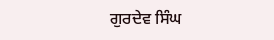ਗੁਰਦੇਵ ਸਿੰਘ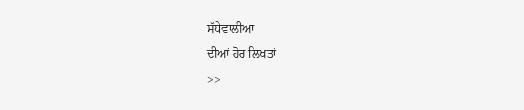ਸੱਧੇਵਾਲੀਆ
ਦੀਆਂ ਹੋਰ ਲਿਖਤਾਂ
>>